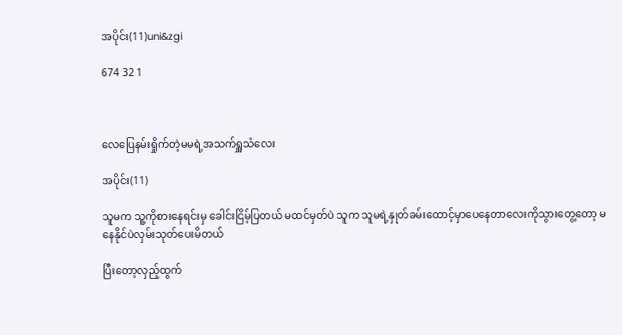အပိုင်း(11)uni&zgi

674 32 1



လေပြေနမ်းရှိုက်တဲ့မမရဲ့အသက်ရှူသံလေး

အပိုင်း(11)

သူမက သူ့ကိုစားနေရင်းမှ ခေါင်းငြိမ့်ပြတယ် မထင်မှတ်ပဲ သူက သူမရဲ့နှုတ်ခမ်းထောင့်မှာပေနေတာလေးကိုသွားတွေ့တော့ မနေနိုင်ပဲလှမ်းသုတ်ပေးမိတယ်

ပြီးတော့လှည့်ထွက်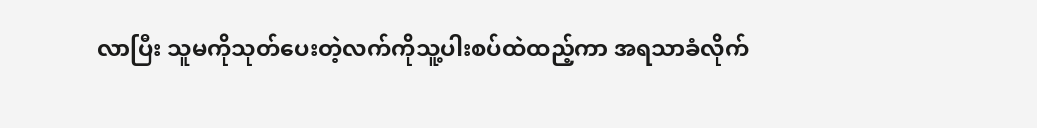လာပြီး သူမကိုသုတ်ပေးတဲ့လက်ကိုသူ့ပါးစပ်ထဲထည့်ကာ အရသာခံလိုက်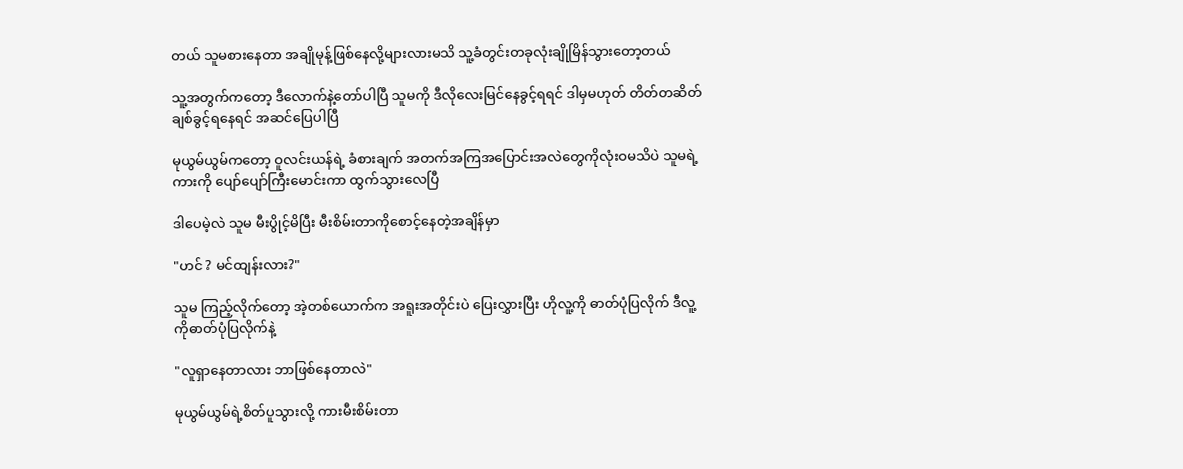တယ် သူမစားနေတာ အချိုမုန့်ဖြစ်နေလို့များလားမသိ သူ့ခံတွင်းတခုလုံးချိုမြိန်သွားတော့တယ်

သူ့အတွက်ကတော့ ဒီလောက်နဲ့တော်ပါပြီ သူမကို ဒီလိုလေးမြင်နေခွင့်ရရင် ဒါမှမဟုတ် တိတ်တဆိတ်ချစ်ခွင့်ရနေရင် အဆင်ပြေပါပြီ

မုယွမ်ယွမ်ကတော့ ဝူလင်းယန်ရဲ့ ခံစားချက် အတက်အကြအပြောင်းအလဲတွေကိုလုံးဝမသိပဲ သူမရဲ့ကားကို ပျော်ပျော်ကြီးမောင်းကာ ထွက်သွားလေပြီ

ဒါပေမဲ့လဲ သူမ မီးပွိုင့်မိပြီး မီးစိမ်းတာကိုစောင့်နေတဲ့အချိန်မှာ

"ဟင် ? မင်ထျန်းလား?"

သူမ ကြည့်လိုက်တော့ အဲ့တစ်ယောက်က အရူးအတိုင်းပဲ ပြေးလွှားပြီး ဟိုလူ့ကို ဓာတ်ပုံပြလိုက် ဒီလူ့ကိုဓာတ်ပုံပြလိုက်နဲ့

"လူရှာနေတာလား ဘာဖြစ်နေတာလဲ"

မုယွမ်ယွမ်ရဲ့စိတ်ပူသွားလို့ ကားမီးစိမ်းတာ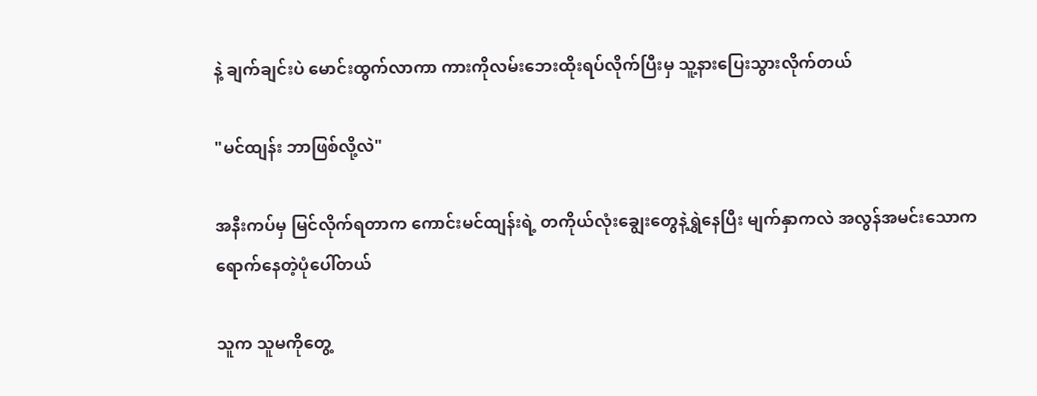နဲ့ ချက်ချင်းပဲ မောင်းထွက်လာကာ ကားကိုလမ်းဘေးထိုးရပ်လိုက်ပြီးမှ သူ့နားပြေးသွားလိုက်တယ်

"မင်ထျန်း ဘာဖြစ်လို့လဲ"

အနီးကပ်မှ မြင်လိုက်ရတာက ကောင်းမင်ထျန်းရဲ့ တကိုယ်လုံးချွေးတွေနဲ့ရွှဲနေပြီး မျက်နှာကလဲ အလွန်အမင်းသောကရောက်နေတဲ့ပုံပေါ်တယ်

သူက သူမကိုတွေ့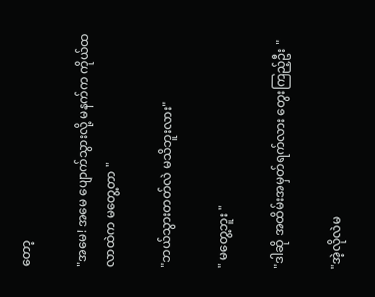တော့

"အမေ! အမေ ပျောက်သွားလို့ မနက်က ကိုယ်ထလာထဲက မတွေ့တာ "

"ဘယ်သွားတတ်လဲ မသိဘူးလား"

" မတွေ့ဘူး "

"ဒါဆို အထိမ်းအမှတ်ရက်လား တွေးကြည့်ဦး "

"အဲ့လိုလဲမ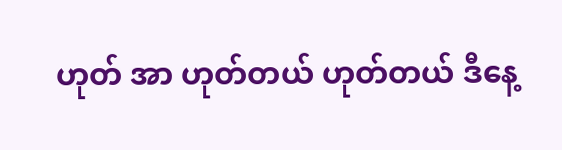ဟုတ် အာ ဟုတ်တယ် ဟုတ်တယ် ဒီနေ့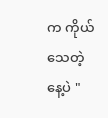က ကိုယ်သေတဲ့နေ့ပဲ "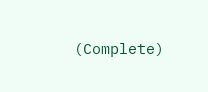(Complete)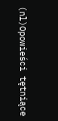(nl)Opowieści tętniące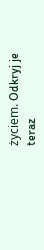życiem. Odkryj je teraz